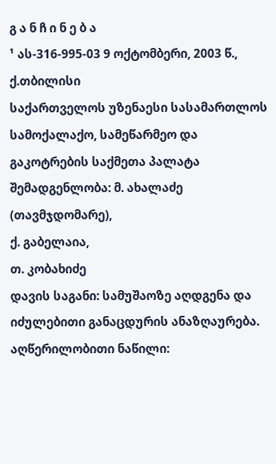გ ა ნ ჩ ი ნ ე ბ ა
¹ ას-316-995-03 9 ოქტომბერი, 2003 წ., ქ.თბილისი
საქართველოს უზენაესი სასამართლოს სამოქალაქო, სამეწარმეო და გაკოტრების საქმეთა პალატა
შემადგენლობა: მ. ახალაძე (თავმჯდომარე),
ქ. გაბელაია,
თ. კობახიძე
დავის საგანი: სამუშაოზე აღდგენა და იძულებითი განაცდურის ანაზღაურება.
აღწერილობითი ნაწილი: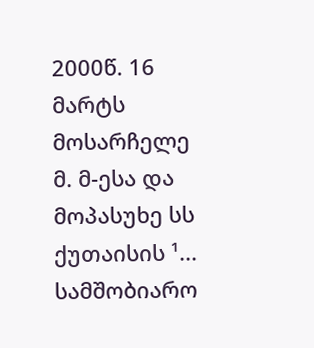2000წ. 16 მარტს მოსარჩელე მ. მ-ესა და მოპასუხე სს ქუთაისის ¹... სამშობიარო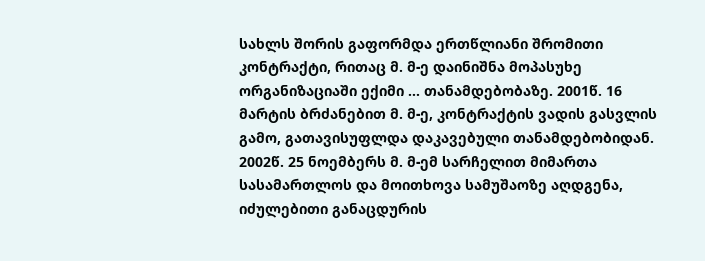სახლს შორის გაფორმდა ერთწლიანი შრომითი კონტრაქტი, რითაც მ. მ-ე დაინიშნა მოპასუხე ორგანიზაციაში ექიმი ... თანამდებობაზე. 2001წ. 16 მარტის ბრძანებით მ. მ-ე, კონტრაქტის ვადის გასვლის გამო, გათავისუფლდა დაკავებული თანამდებობიდან.
2002წ. 25 ნოემბერს მ. მ-ემ სარჩელით მიმართა სასამართლოს და მოითხოვა სამუშაოზე აღდგენა, იძულებითი განაცდურის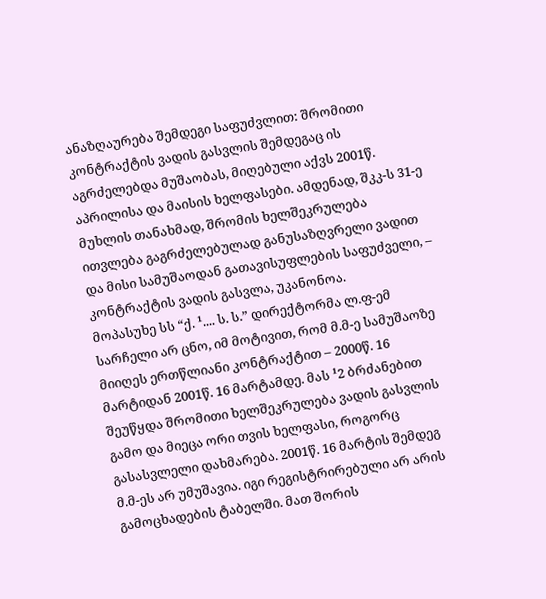ანაზღაურება შემდეგი საფუძვლით: შრომითი კონტრაქტის ვადის გასვლის შემდეგაც ის აგრძელებდა მუშაობას, მიღებული აქვს 2001წ. აპრილისა და მაისის ხელფასები. ამდენად, შკკ-ს 31-ე მუხლის თანახმად, შრომის ხელშეკრულება ითვლება გაგრძელებულად განუსაზღვრელი ვადით და მისი სამუშაოდან გათავისუფლების საფუძველი, – კონტრაქტის ვადის გასვლა, უკანონოა.
მოპასუხე სს “ქ. ¹.... ს. ს.” დირექტორმა ლ.ფ-ემ სარჩელი არ ცნო, იმ მოტივით, რომ მ.მ-ე სამუშაოზე მიიღეს ერთწლიანი კონტრაქტით – 2000წ. 16 მარტიდან 2001წ. 16 მარტამდე. მას ¹2 ბრძანებით შეუწყდა შრომითი ხელშეკრულება ვადის გასვლის გამო და მიეცა ორი თვის ხელფასი, როგორც გასასვლელი დახმარება. 2001წ. 16 მარტის შემდეგ მ.მ-ეს არ უმუშავია. იგი რეგისტრირებული არ არის გამოცხადების ტაბელში. მათ შორის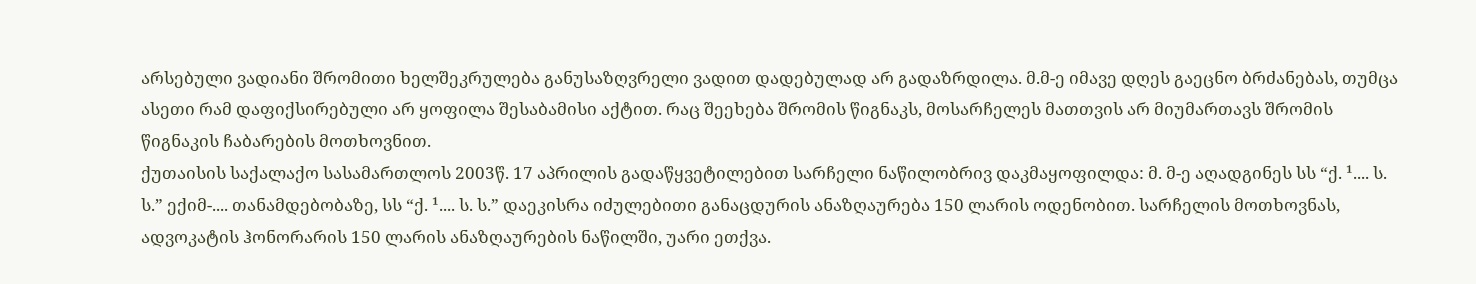არსებული ვადიანი შრომითი ხელშეკრულება განუსაზღვრელი ვადით დადებულად არ გადაზრდილა. მ.მ-ე იმავე დღეს გაეცნო ბრძანებას, თუმცა ასეთი რამ დაფიქსირებული არ ყოფილა შესაბამისი აქტით. რაც შეეხება შრომის წიგნაკს, მოსარჩელეს მათთვის არ მიუმართავს შრომის წიგნაკის ჩაბარების მოთხოვნით.
ქუთაისის საქალაქო სასამართლოს 2003წ. 17 აპრილის გადაწყვეტილებით სარჩელი ნაწილობრივ დაკმაყოფილდა: მ. მ-ე აღადგინეს სს “ქ. ¹.... ს. ს.” ექიმ-.... თანამდებობაზე, სს “ქ. ¹.... ს. ს.” დაეკისრა იძულებითი განაცდურის ანაზღაურება 150 ლარის ოდენობით. სარჩელის მოთხოვნას, ადვოკატის ჰონორარის 150 ლარის ანაზღაურების ნაწილში, უარი ეთქვა.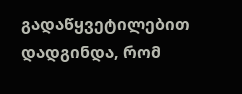გადაწყვეტილებით დადგინდა, რომ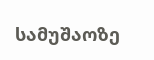სამუშაოზე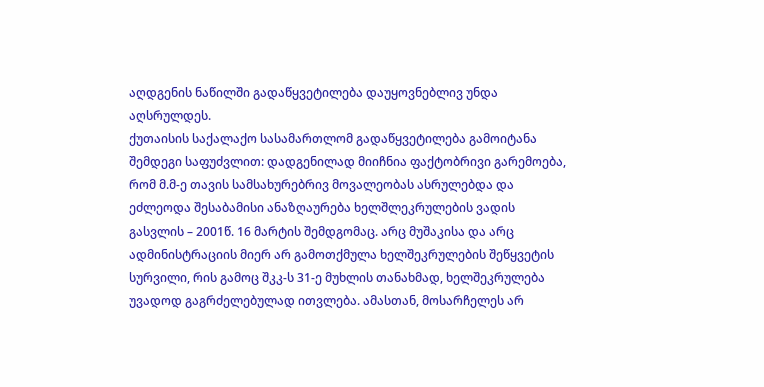აღდგენის ნაწილში გადაწყვეტილება დაუყოვნებლივ უნდა აღსრულდეს.
ქუთაისის საქალაქო სასამართლომ გადაწყვეტილება გამოიტანა შემდეგი საფუძვლით: დადგენილად მიიჩნია ფაქტობრივი გარემოება, რომ მ.მ-ე თავის სამსახურებრივ მოვალეობას ასრულებდა და ეძლეოდა შესაბამისი ანაზღაურება ხელშლეკრულების ვადის გასვლის – 2001წ. 16 მარტის შემდგომაც. არც მუშაკისა და არც ადმინისტრაციის მიერ არ გამოთქმულა ხელშეკრულების შეწყვეტის სურვილი, რის გამოც შკკ-ს 31-ე მუხლის თანახმად, ხელშეკრულება უვადოდ გაგრძელებულად ითვლება. ამასთან, მოსარჩელეს არ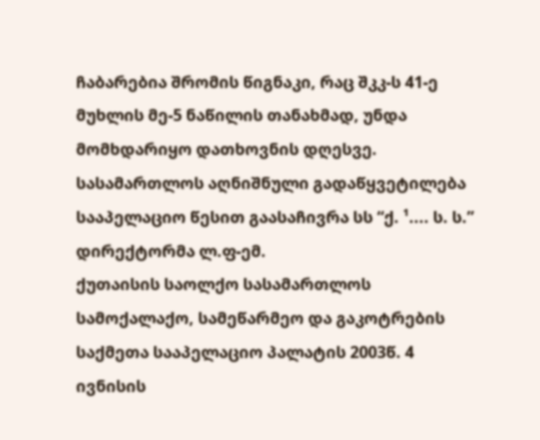ჩაბარებია შრომის წიგნაკი, რაც შკკ-ს 41-ე მუხლის მე-5 ნაწილის თანახმად, უნდა მომხდარიყო დათხოვნის დღესვე. სასამართლოს აღნიშნული გადაწყვეტილება სააპელაციო წესით გაასაჩივრა სს “ქ. ¹.... ს. ს.” დირექტორმა ლ.ფ-ემ.
ქუთაისის საოლქო სასამართლოს სამოქალაქო, სამეწარმეო და გაკოტრების საქმეთა სააპელაციო პალატის 2003წ. 4 ივნისის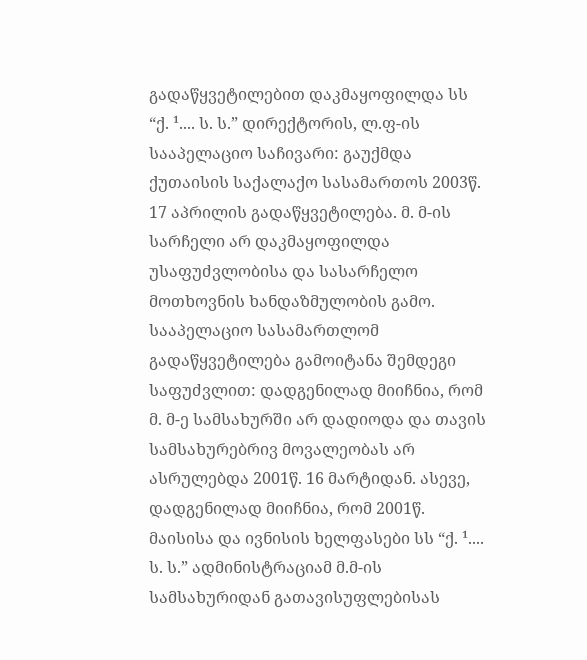გადაწყვეტილებით დაკმაყოფილდა სს “ქ. ¹.... ს. ს.” დირექტორის, ლ.ფ-ის სააპელაციო საჩივარი: გაუქმდა ქუთაისის საქალაქო სასამართოს 2003წ. 17 აპრილის გადაწყვეტილება. მ. მ-ის სარჩელი არ დაკმაყოფილდა უსაფუძვლობისა და სასარჩელო მოთხოვნის ხანდაზმულობის გამო.
სააპელაციო სასამართლომ გადაწყვეტილება გამოიტანა შემდეგი საფუძვლით: დადგენილად მიიჩნია, რომ მ. მ-ე სამსახურში არ დადიოდა და თავის სამსახურებრივ მოვალეობას არ ასრულებდა 2001წ. 16 მარტიდან. ასევე, დადგენილად მიიჩნია, რომ 2001წ. მაისისა და ივნისის ხელფასები სს “ქ. ¹.... ს. ს.” ადმინისტრაციამ მ.მ-ის სამსახურიდან გათავისუფლებისას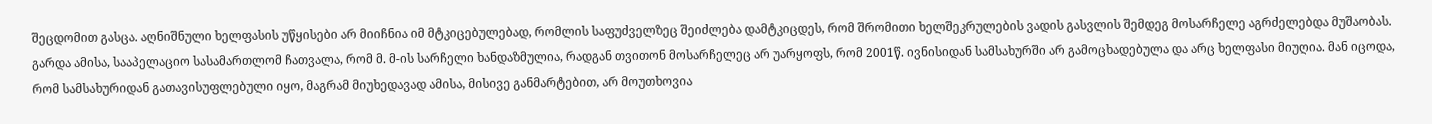შეცდომით გასცა. აღნიშნული ხელფასის უწყისები არ მიიჩნია იმ მტკიცებულებად, რომლის საფუძველზეც შეიძლება დამტკიცდეს, რომ შრომითი ხელშეკრულების ვადის გასვლის შემდეგ მოსარჩელე აგრძელებდა მუშაობას. გარდა ამისა, სააპელაციო სასამართლომ ჩათვალა, რომ მ. მ-ის სარჩელი ხანდაზმულია, რადგან თვითონ მოსარჩელეც არ უარყოფს, რომ 2001წ. ივნისიდან სამსახურში არ გამოცხადებულა და არც ხელფასი მიუღია. მან იცოდა, რომ სამსახურიდან გათავისუფლებული იყო, მაგრამ მიუხედავად ამისა, მისივე განმარტებით, არ მოუთხოვია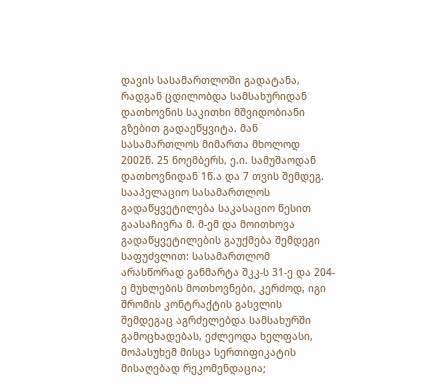დავის სასამართლოში გადატანა, რადგან ცდილობდა სამსახურიდან დათხოვნის საკითხი მშვიდობიანი გზებით გადაეწყვიტა. მან სასამართლოს მიმართა მხოლოდ 2002წ. 25 ნოემბერს, ე.ი. სამუშაოდან დათხოვნიდან 1წ.ა და 7 თვის შემდეგ.
სააპელაციო სასამართლოს გადაწყვეტილება საკასაციო წესით გაასაჩივრა მ. მ-ემ და მოითხოვა გადაწყვეტილების გაუქმება შემდეგი საფუძვლით: სასამართლომ არასწორად განმარტა შკკ-ს 31-ე და 204-ე მუხლების მოთხოვნები, კერძოდ, იგი შრომის კონტრაქტის გასვლის შემდეგაც აგრძელებდა სამსახურში გამოცხადებას, ეძლეოდა ხელფასი, მოპასუხემ მისცა სერთიფიკატის მისაღებად რეკომენდაცია;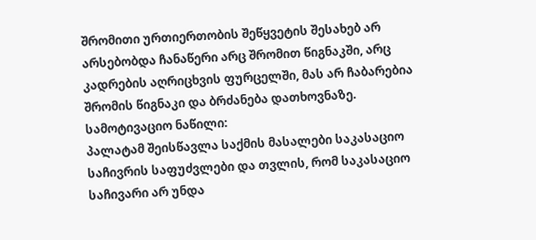შრომითი ურთიერთობის შეწყვეტის შესახებ არ არსებობდა ჩანაწერი არც შრომით წიგნაკში, არც კადრების აღრიცხვის ფურცელში, მას არ ჩაბარებია შრომის წიგნაკი და ბრძანება დათხოვნაზე.
სამოტივაციო ნაწილი:
პალატამ შეისწავლა საქმის მასალები საკასაციო საჩივრის საფუძვლები და თვლის, რომ საკასაციო საჩივარი არ უნდა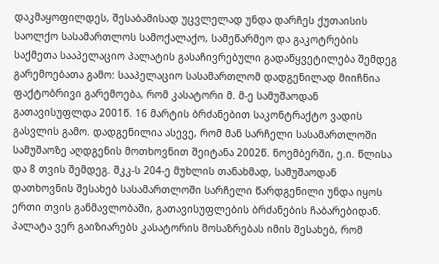დაკმაყოფილდეს, შესაბამისად უცვლელად უნდა დარჩეს ქუთაისის საოლქო სასამართლოს სამოქალაქო, სამეწარმეო და გაკოტრების საქმეთა სააპელაციო პალატის გასაჩივრებული გადაწყვეტილება შემდეგ გარემოებათა გამო: სააპელაციო სასამართლომ დადგენილად მიიჩნია ფაქტობრივი გარემოება, რომ კასატორი მ. მ-ე სამუშაოდან გათავისუფლდა 2001წ. 16 მარტის ბრძანებით საკონტრაქტო ვადის გასვლის გამო. დადგენილია ასევე, რომ მან სარჩელი სასამართლოში სამუშაოზე აღდგენის მოთხოვნით შეიტანა 2002წ. ნოემბერში, ე.ი. წლისა და 8 თვის შემდეგ. შკკ-ს 204-ე მუხლის თანახმად, სამუშაოდან დათხოვნის შესახებ სასამართლოში სარჩელი წარდგენილი უნდა იყოს ერთი თვის განმავლობაში, გათავისუფლების ბრძანების ჩაბარებიდან.
პალატა ვერ გაიზიარებს კასატორის მოსაზრებას იმის შესახებ, რომ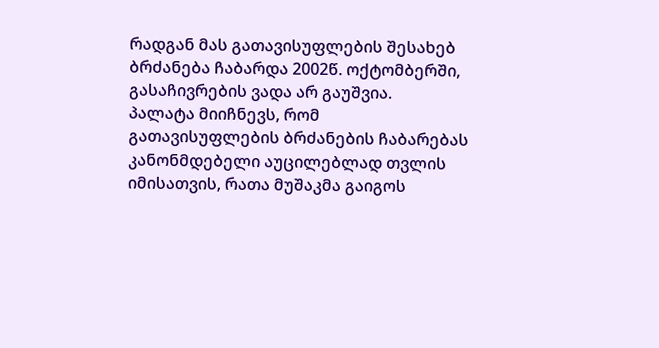რადგან მას გათავისუფლების შესახებ ბრძანება ჩაბარდა 2002წ. ოქტომბერში, გასაჩივრების ვადა არ გაუშვია.
პალატა მიიჩნევს, რომ გათავისუფლების ბრძანების ჩაბარებას კანონმდებელი აუცილებლად თვლის იმისათვის, რათა მუშაკმა გაიგოს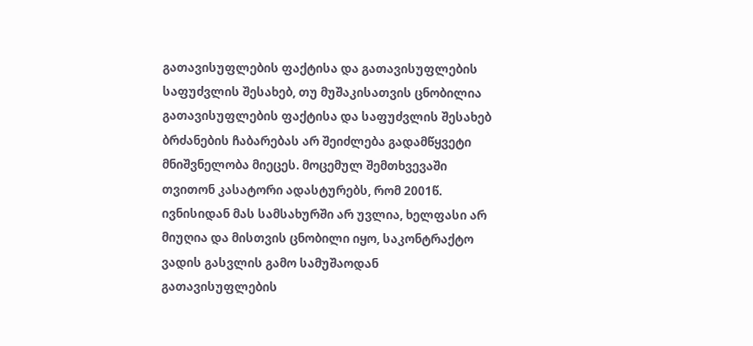გათავისუფლების ფაქტისა და გათავისუფლების საფუძვლის შესახებ, თუ მუშაკისათვის ცნობილია გათავისუფლების ფაქტისა და საფუძვლის შესახებ ბრძანების ჩაბარებას არ შეიძლება გადამწყვეტი მნიშვნელობა მიეცეს. მოცემულ შემთხვევაში თვითონ კასატორი ადასტურებს, რომ 2001წ. ივნისიდან მას სამსახურში არ უვლია, ხელფასი არ მიუღია და მისთვის ცნობილი იყო, საკონტრაქტო ვადის გასვლის გამო სამუშაოდან გათავისუფლების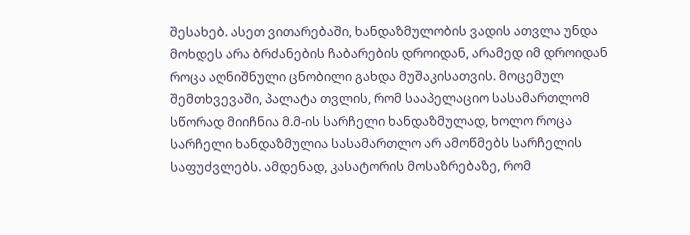შესახებ. ასეთ ვითარებაში, ხანდაზმულობის ვადის ათვლა უნდა მოხდეს არა ბრძანების ჩაბარების დროიდან, არამედ იმ დროიდან როცა აღნიშნული ცნობილი გახდა მუშაკისათვის. მოცემულ შემთხვევაში, პალატა თვლის, რომ სააპელაციო სასამართლომ სწორად მიიჩნია მ.მ-ის სარჩელი ხანდაზმულად, ხოლო როცა სარჩელი ხანდაზმულია სასამართლო არ ამოწმებს სარჩელის საფუძვლებს. ამდენად, კასატორის მოსაზრებაზე, რომ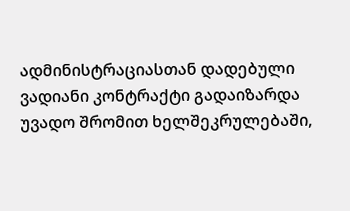ადმინისტრაციასთან დადებული ვადიანი კონტრაქტი გადაიზარდა უვადო შრომით ხელშეკრულებაში,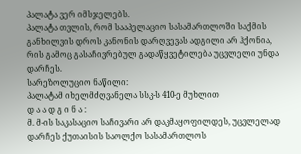პალატა ვერ იმსჯელებს.
პალატა თვლის, რომ სააპელაციო სასამართლოში საქმის განხილვის დროს კანონის დარღვევას ადგილი არ ჰქონია, რის გამოც გასაჩივრებულ გადაწყვეტილება უცვლელი უნდა დარჩეს.
სარეზოლუციო ნაწილი:
პალატამ იხელმძღვანელა სსკ-ს 410-ე მუხლით
დ ა ა დ გ ი ნ ა :
მ. მ-ის საკასაციო საჩივარი არ დაკმაყოფილდეს, უცვლელად დარჩეს ქუთაისის საოლქო სასამართლოს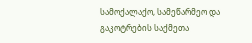სამოქალაქო, სამეწარმეო და გაკოტრების საქმეთა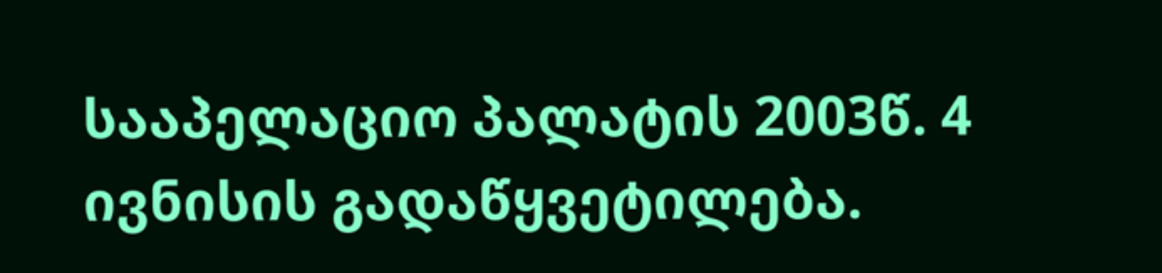სააპელაციო პალატის 2003წ. 4 ივნისის გადაწყვეტილება.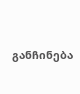განჩინება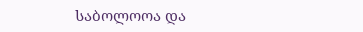საბოლოოა და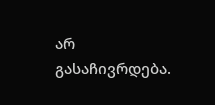არ გასაჩივრდება.